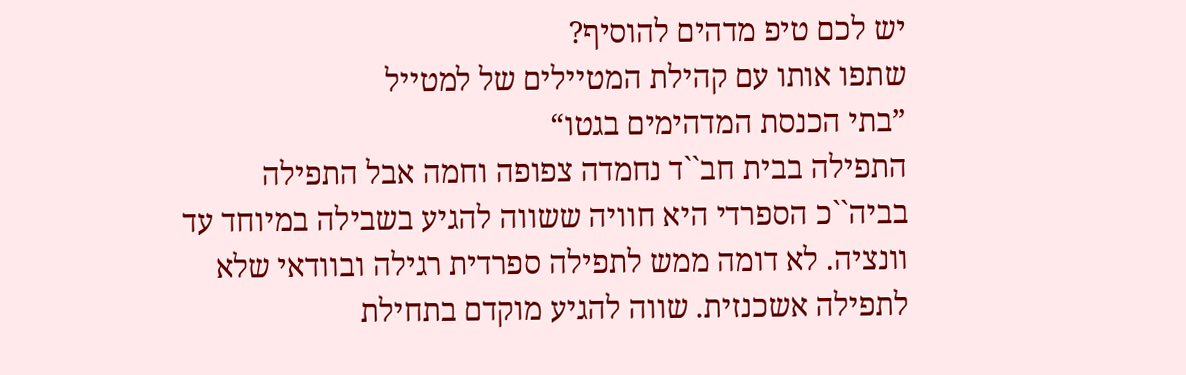יש לכם טיפ מדהים להוסיף?
שתפו אותו עם קהילת המטיילים של למטייל
”בתי הכנסת המדהימים בגטו“
התפילה בבית חב``ד נחמדה צפופה וחמה אבל התפילה בביה``כ הספרדי היא חוויה ששווה להגיע בשבילה במיוחד עד וונציה. לא דומה ממש לתפילה ספרדית רגילה ובוודאי שלא לתפילה אשכנזית. שווה להגיע מוקדם בתחילת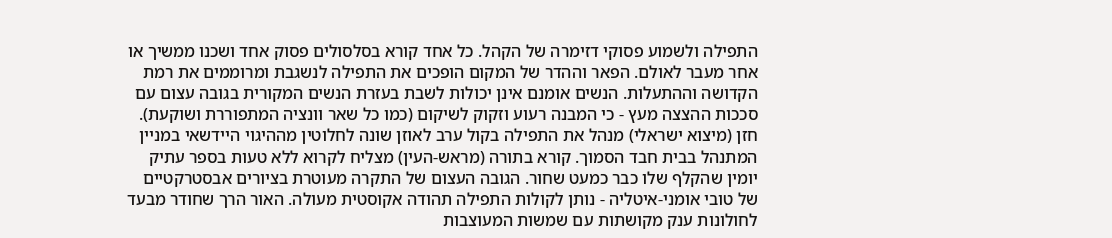התפילה ולשמוע פסוקי דזימרה של הקהל. כל אחד קורא בסלסולים פסוק אחד ושכנו ממשיך או אחר מעבר לאולם. הפאר וההדר של המקום הופכים את התפילה לנשגבת ומרוממים את רמת הקדושה וההתעלות. הנשים אומנם אינן יכולות לשבת בעזרת הנשים המקורית בגובה עצום עם סככות ההצצה מעץ - כי המבנה רעוע וזקוק לשיקום (כמו כל שאר וונציה המתפוררת ושוקעת). חזן (מיצוא ישראלי) מנהל את התפילה בקול ערב לאוזן שונה לחלוטין מההיגוי היידשאי במניין המתנהל בבית חבד הסמוך. קורא בתורה (מראש-העין) מצליח לקרוא ללא טעות בספר עתיק יומין שהקלף שלו כבר כמעט שחור. הגובה העצום של התקרה מעוטרת בציורים אבסטרקטיים של טובי אומני-איטליה - נותן לקולות התפילה תהודה אקוסטית מעולה. האור הרך שחודר מבעד לחולונות ענק מקושתות עם שמשות המעוצבות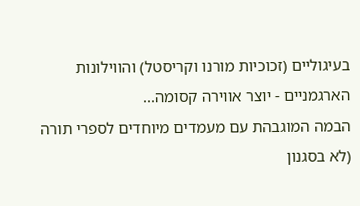בעיגוליים (זכוכיות מורנו וקריסטל) והווילונות הארגמניים - יוצר אווירה קסומה...
הבמה המוגבהת עם מעמדים מיוחדים לספרי תורה (לא בסגנון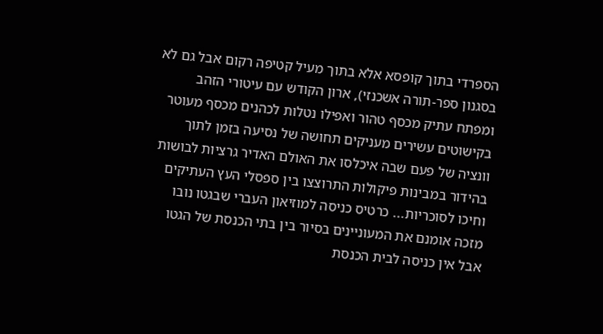הספרדי בתוך קופסא אלא בתוך מעיל קטיפה רקום אבל גם לא בסגנון ספר-תורה אשכנזי), ארון הקודש עם עיטורי הזהב ומפתח עתיק מכסף טהור ואפילו נטלות לכהנים מכסף מעוטר בקישוטים עשירים מעניקים תחושה של נסיעה בזמן לתוך וונציה של פעם שבה איכלסו את האולם האדיר גרציות לבושות בהידור במבינות פיקולות התרוצצו בין ספסלי העץ העתיקים וחיכו לסוכריות... כרטיס כניסה למוזיאון העברי שבגטו נובו מזכה אומנם את המעוניינים בסיור בין בתי הכנסת של הגטו אבל אין כניסה לבית הכנסת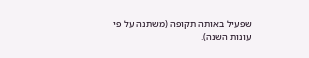שפעיל באותה תקופה (משתנה על פי עונות השנה).